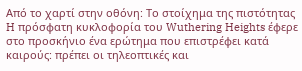Από το χαρτί στην οθόνη: Το στοίχημα της πιστότητας
H πρόσφατη κυκλοφορία του Wuthering Heights έφερε στο προσκήνιο ένα ερώτημα που επιστρέφει κατά καιρούς: πρέπει οι τηλεοπτικές και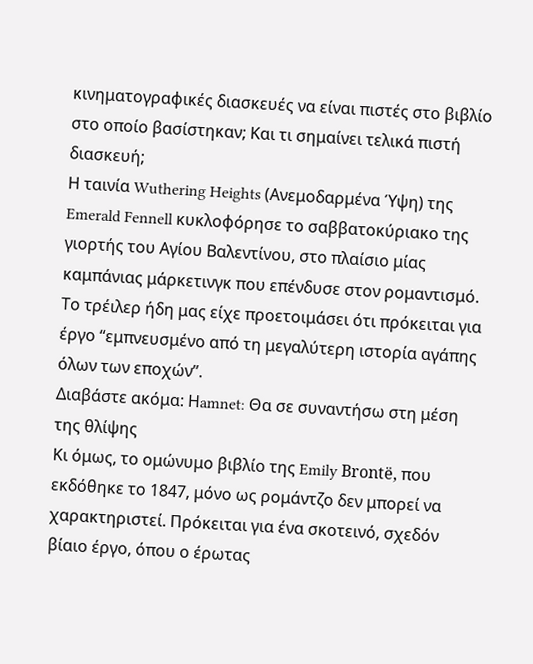κινηματογραφικές διασκευές να είναι πιστές στο βιβλίο στο οποίο βασίστηκαν; Και τι σημαίνει τελικά πιστή διασκευή;
Η ταινία Wuthering Heights (Ανεμοδαρμένα Ύψη) της Emerald Fennell κυκλοφόρησε το σαββατοκύριακο της γιορτής του Αγίου Βαλεντίνου, στο πλαίσιο μίας καμπάνιας μάρκετινγκ που επένδυσε στον ρομαντισμό. Το τρέιλερ ήδη μας είχε προετοιμάσει ότι πρόκειται για έργο “εμπνευσμένο από τη μεγαλύτερη ιστορία αγάπης όλων των εποχών”.
Διαβάστε ακόμα: Ηamnet: Θα σε συναντήσω στη μέση της θλίψης
Κι όμως, το ομώνυμο βιβλίο της Emily Brontë, που εκδόθηκε το 1847, μόνο ως ρομάντζο δεν μπορεί να χαρακτηριστεί. Πρόκειται για ένα σκοτεινό, σχεδόν βίαιο έργο, όπου ο έρωτας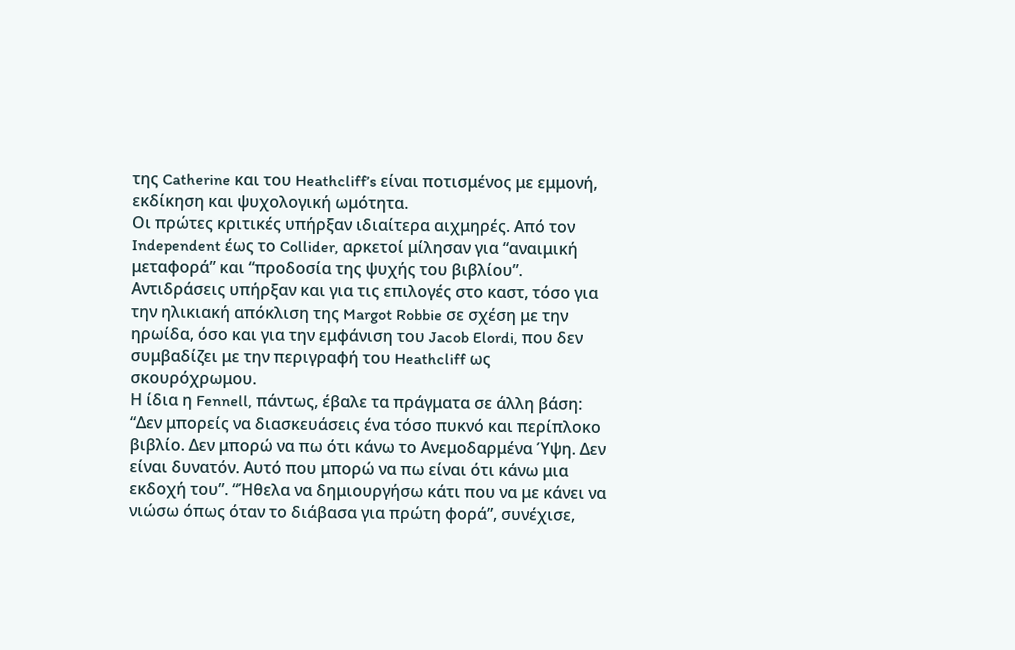της Catherine και του Heathcliff’s είναι ποτισμένος με εμμονή, εκδίκηση και ψυχολογική ωμότητα.
Οι πρώτες κριτικές υπήρξαν ιδιαίτερα αιχμηρές. Από τον Independent έως το Collider, αρκετοί μίλησαν για “αναιμική μεταφορά” και “προδοσία της ψυχής του βιβλίου”. Αντιδράσεις υπήρξαν και για τις επιλογές στο καστ, τόσο για την ηλικιακή απόκλιση της Margot Robbie σε σχέση με την ηρωίδα, όσο και για την εμφάνιση του Jacob Elordi, που δεν συμβαδίζει με την περιγραφή του Heathcliff ως σκουρόχρωμου.
Η ίδια η Fennell, πάντως, έβαλε τα πράγματα σε άλλη βάση: “Δεν μπορείς να διασκευάσεις ένα τόσο πυκνό και περίπλοκο βιβλίο. Δεν μπορώ να πω ότι κάνω το Ανεμοδαρμένα Ύψη. Δεν είναι δυνατόν. Αυτό που μπορώ να πω είναι ότι κάνω μια εκδοχή του”. “Ήθελα να δημιουργήσω κάτι που να με κάνει να νιώσω όπως όταν το διάβασα για πρώτη φορά”, συνέχισε,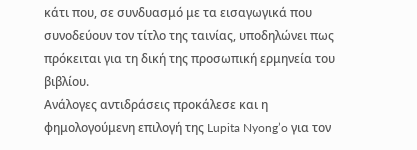κάτι που, σε συνδυασμό με τα εισαγωγικά που συνοδεύουν τον τίτλο της ταινίας, υποδηλώνει πως πρόκειται για τη δική της προσωπική ερμηνεία του βιβλίου.
Ανάλογες αντιδράσεις προκάλεσε και η φημολογούμενη επιλογή της Lupita Nyong’o για τον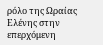ρόλο της Ωραίας Ελένης στην επερχόμενη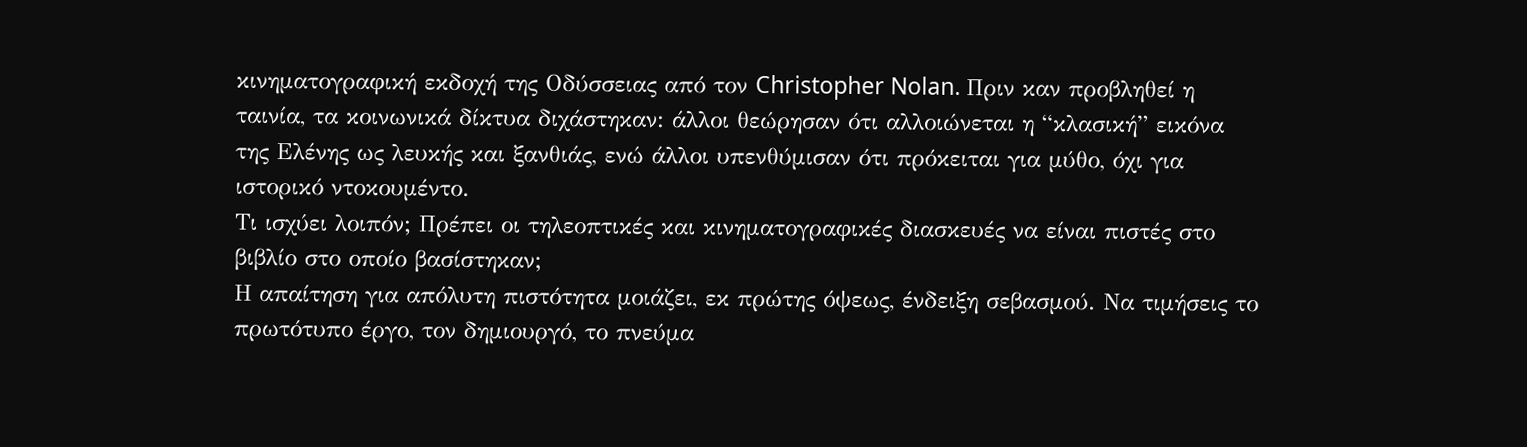κινηματογραφική εκδοχή της Οδύσσειας από τον Christopher Nolan. Πριν καν προβληθεί η ταινία, τα κοινωνικά δίκτυα διχάστηκαν: άλλοι θεώρησαν ότι αλλοιώνεται η “κλασική” εικόνα της Ελένης ως λευκής και ξανθιάς, ενώ άλλοι υπενθύμισαν ότι πρόκειται για μύθο, όχι για ιστορικό ντοκουμέντο.
Τι ισχύει λοιπόν; Πρέπει οι τηλεοπτικές και κινηματογραφικές διασκευές να είναι πιστές στο βιβλίο στο οποίο βασίστηκαν;
Η απαίτηση για απόλυτη πιστότητα μοιάζει, εκ πρώτης όψεως, ένδειξη σεβασμού. Να τιμήσεις το πρωτότυπο έργο, τον δημιουργό, το πνεύμα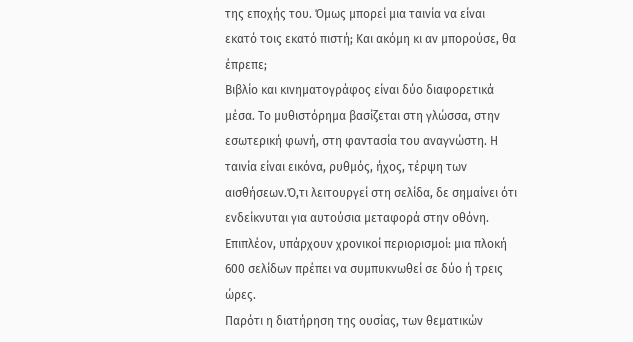της εποχής του. Όμως μπορεί μια ταινία να είναι εκατό τοις εκατό πιστή; Και ακόμη κι αν μπορούσε, θα έπρεπε;
Βιβλίο και κινηματογράφος είναι δύο διαφορετικά μέσα. Το μυθιστόρημα βασίζεται στη γλώσσα, στην εσωτερική φωνή, στη φαντασία του αναγνώστη. Η ταινία είναι εικόνα, ρυθμός, ήχος, τέρψη των αισθήσεων.Ό,τι λειτουργεί στη σελίδα, δε σημαίνει ότι ενδείκνυται για αυτούσια μεταφορά στην οθόνη. Επιπλέον, υπάρχουν χρονικοί περιορισμοί: μια πλοκή 600 σελίδων πρέπει να συμπυκνωθεί σε δύο ή τρεις ώρες.
Παρότι η διατήρηση της ουσίας, των θεματικών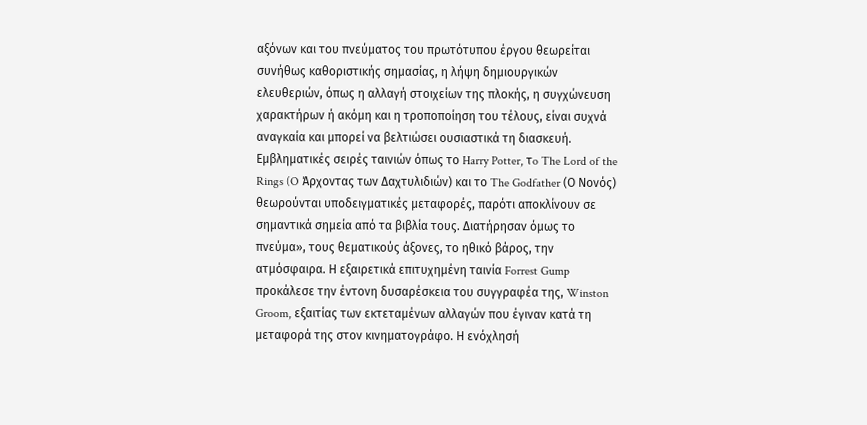αξόνων και του πνεύματος του πρωτότυπου έργου θεωρείται συνήθως καθοριστικής σημασίας, η λήψη δημιουργικών ελευθεριών, όπως η αλλαγή στοιχείων της πλοκής, η συγχώνευση χαρακτήρων ή ακόμη και η τροποποίηση του τέλους, είναι συχνά αναγκαία και μπορεί να βελτιώσει ουσιαστικά τη διασκευή.
Εμβληματικές σειρές ταινιών όπως το Harry Potter, τo The Lord of the Rings (O Άρχοντας των Δαχτυλιδιών) και το The Godfather (Ο Νονός) θεωρούνται υποδειγματικές μεταφορές, παρότι αποκλίνουν σε σημαντικά σημεία από τα βιβλία τους. Διατήρησαν όμως το πνεύμα», τους θεματικούς άξονες, το ηθικό βάρος, την ατμόσφαιρα. Η εξαιρετικά επιτυχημένη ταινία Forrest Gump προκάλεσε την έντονη δυσαρέσκεια του συγγραφέα της, Winston Groom, εξαιτίας των εκτεταμένων αλλαγών που έγιναν κατά τη μεταφορά της στον κινηματογράφο. Η ενόχλησή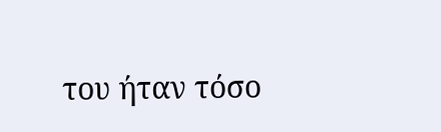του ήταν τόσο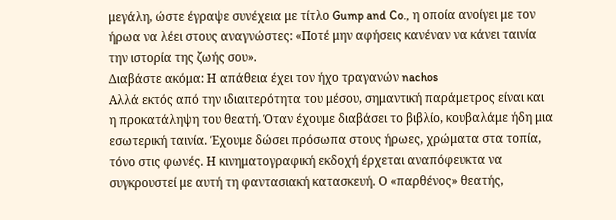μεγάλη, ώστε έγραψε συνέχεια με τίτλο Gump and Co., η οποία ανοίγει με τον ήρωα να λέει στους αναγνώστες: «Ποτέ μην αφήσεις κανέναν να κάνει ταινία την ιστορία της ζωής σου».
Διαβάστε ακόμα: Η απάθεια έχει τον ήχο τραγανών nachos
Αλλά εκτός από την ιδιαιτερότητα του μέσου, σημαντική παράμετρος είναι και η προκατάληψη του θεατή. Όταν έχουμε διαβάσει το βιβλίο, κουβαλάμε ήδη μια εσωτερική ταινία. Έχουμε δώσει πρόσωπα στους ήρωες, χρώματα στα τοπία, τόνο στις φωνές. Η κινηματογραφική εκδοχή έρχεται αναπόφευκτα να συγκρουστεί με αυτή τη φαντασιακή κατασκευή. Ο «παρθένος» θεατής,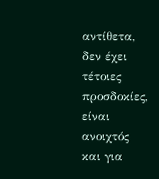αντίθετα, δεν έχει τέτοιες προσδοκίες, είναι ανοιχτός και για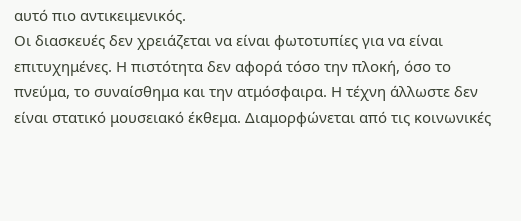αυτό πιο αντικειμενικός.
Οι διασκευές δεν χρειάζεται να είναι φωτοτυπίες για να είναι επιτυχημένες. Η πιστότητα δεν αφορά τόσο την πλοκή, όσο το πνεύμα, το συναίσθημα και την ατμόσφαιρα. Η τέχνη άλλωστε δεν είναι στατικό μουσειακό έκθεμα. Διαμορφώνεται από τις κοινωνικές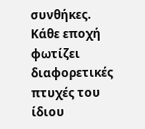συνθήκες. Κάθε εποχή φωτίζει διαφορετικές πτυχές του ίδιου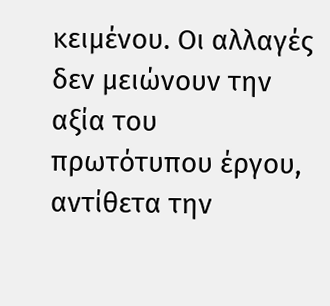κειμένου. Οι αλλαγές δεν μειώνουν την αξία του πρωτότυπου έργου, αντίθετα την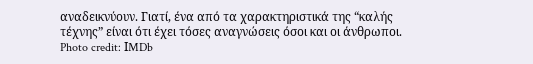αναδεικνύουν. Γιατί, ένα από τα χαρακτηριστικά της “καλής τέχνης” είναι ότι έχει τόσες αναγνώσεις όσοι και οι άνθρωποι.
Photo credit: ΙMDb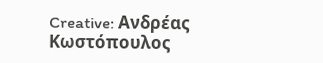Creative: Ανδρέας Κωστόπουλος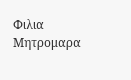Φιλια Μητρομαρα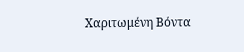Χαριτωμένη Βόντα